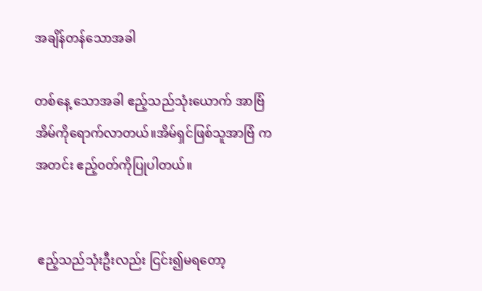အချိန်တန်သောအခါ

တစ်နေ့ သောအခါ ဧည့်သည်သုံးယောက် အာဗြံအိမ်ကိုရောက်လာတယ်။အိမ်ရှင်ဖြစ်သူအာဗြံ က အတင်း ဧည့်၀တ်ကိုပြုပါတယ်။


 ဧည့်သည်သုံးဦးလည်း ငြင်း၍မရတော့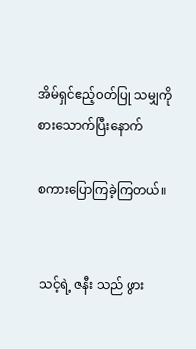အိမ်ရှင်ဧည့်၀တ်ပြု သမျှကို စားသောက်ပြီးနောက်

စကားပြောကြခဲ့ကြတယ်။


 သင့်ရဲ့ ဇနီး သည် ဖွား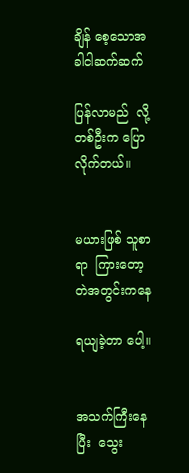ချိန် စေ့သောအခါငါဆက်ဆက်

ပြန်လာမည်  လို့တစ်ဦးက ပြောလိုက်တယ်။


မယားဖြစ် သူစာရာ  ကြားတော့ တဲအတွင်းကနေ

ရယျခဲ့တာ ပေါ့။


အသက်ကြီးနေပြီး  သွေး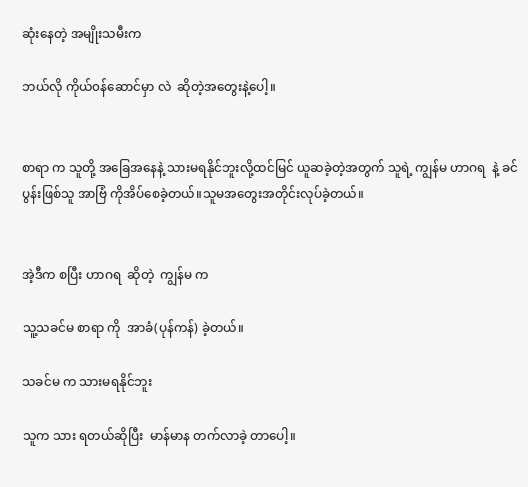ဆုံးနေတဲ့ အမျိုးသမီးက

ဘယ်လို ကိုယ်၀န်ဆောင်မှာ လဲ  ဆိုတဲ့အတွေးနဲ့ပေါ့။


စာရာ က သူတို့ အခြေအနေနဲ့ သားမရနိုင်ဘူးလို့ထင်မြင် ယူဆခဲ့တဲ့အတွက် သူရဲ့ ကျွန်မ ဟာဂရ  နဲ့ ခင်ပွန်းဖြစ်သူ အာဗြံ ကိုအိပ်စေခဲ့တယ်။သူမအတွေးအတိုင်းလုပ်ခဲ့တယ်။


အဲ့ဒီက စပြီး ဟာဂရ  ဆိုတဲ့  ကျွန်မ က

သူ့သခင်မ စာရာ ကို  အာခံ(ပုန်ကန်) ခဲ့တယ်။

သခင်မ က သားမရနိုင်ဘူး

သူက သား ရတယ်ဆိုပြီး  မာန်မာန တက်လာခဲ့ တာပေါ့။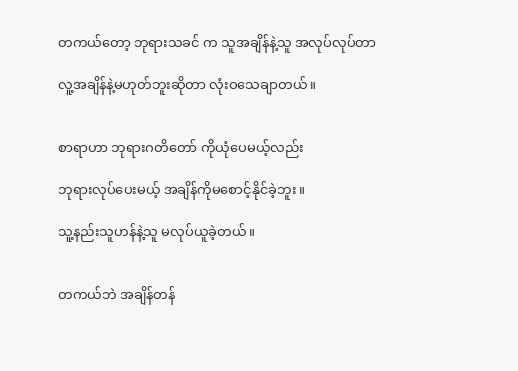တကယ်တော့ ဘုရားသခင် က သူအချိန်နဲ့သူ အလုပ်လုပ်တာ

လူ့အချိန်နဲ့မဟုတ်ဘူးဆိုတာ လုံးဝသေချာတယ်။


စာရာဟာ ဘုရားဂတိတော် ကိုယုံပေမယ့်လည်း

ဘုရားလုပ်ပေးမယ့် အချိန်ကိုမစောင့်နိုင်ခဲ့ဘူး။

သူ့နည်းသူဟန်နဲ့သူ မလုပ်ယူခဲ့တယ်။


တကယ်ဘဲ အချိန်တန်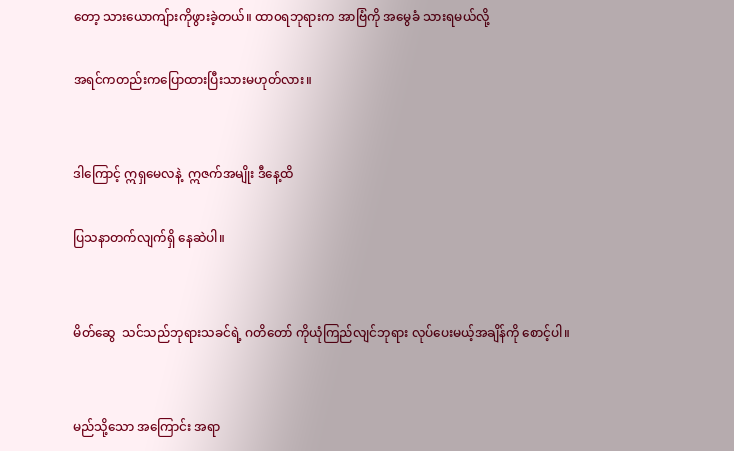တော့ သားယောကျ်ားကိုဖွားခဲ့တယ်။ ထာ၀ရဘုရားက အာဗြံကို အမွေခံ သားရမယ်လို့

အရင်ကတည်းကပြောထားပြီးသားမဟုတ်လား။


ဒါကြောင့် ဣရှမေလနဲ့  ဣဇက်အမျိုး ဒီနေ့ထိ

ပြသနာတက်လျက်ရှိ နေဆဲပါ။


မိတ်ဆွေ  သင်သည်ဘုရားသခင်ရဲ့ ဂတိတော် ကိုယုံကြည်လျင်ဘုရား လုပ်ပေးမယ့်အချိန်ကို စောင့်ပါ။


မည်သို့သော အကြောင်း အရာ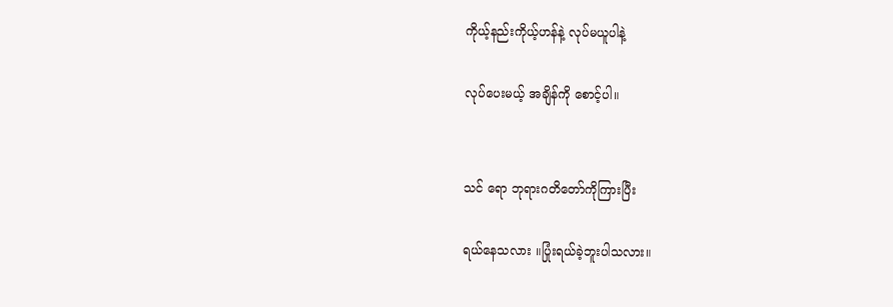ကိုယ့်နည်းကိုယ့်ဟန်နဲ့ လုပ်မယူပါနဲ့

လုပ်ပေးမယ့် အချိန်ကို စောင့်ပါ။


သင် ရော ဘုရားဂတိတော်ကိုကြားပြီး

ရယ်နေသလား ။ပြုံးရယ်ခဲ့ဘူးပါသလား။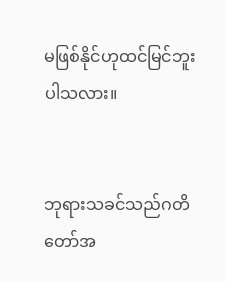မဖြစ်နိုင်ဟုထင်မြင်ဘူးပါသလား။


ဘုရားသခင်သည်ဂတိတော်အ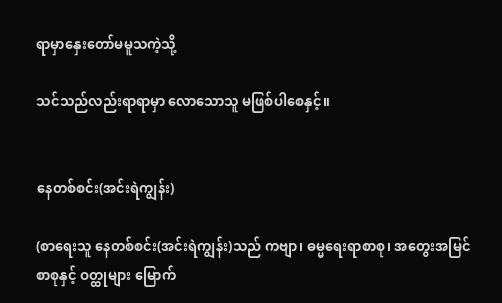ရာမှာနှေးတော်မမူသကဲ့သို့

သင်သည်လည်းရာရာမှာ လောသောသူ မဖြစ်ပါစေနှင့်။


နေတစ်စင်း(အင်းရဲကျွန်း)

(စာရေးသူ နေတစ်စင်း(အင်းရဲကျွန်း)သည် ကဗျာ၊ ဓမ္မရေးရာစာစု၊ အတွေးအမြင်စာစုနှင့် ဝတ္ထုများ မြောက်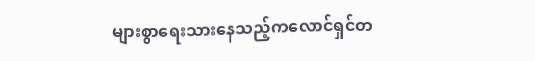များစွာရေးသားနေသည့်ကလောင်ရှင်တ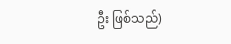ဦး ဖြစ်သည်)